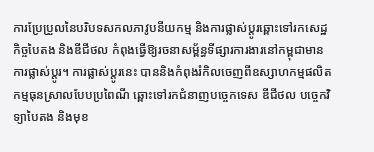ការប្រែប្រួលនៃបរិបទសកលភាវូបនីយកម្ម និងការផ្លាស់ប្តូរឆ្ពោះទៅរកសេដ្ឋកិច្ចបៃតង និងឌីជីថល កំពុងធ្វើឱ្យរចនាសម្ព័ន្ធទីផ្សារការងារនៅកម្ពុជាមានការផ្លាស់ប្តូរ។ ការផ្លាស់ប្តូរនេះ បាននិងកំពុងរំកិលចេញពីឧស្សាហកម្មផលិតកម្មធុនស្រាលបែបប្រពៃណី ឆ្ពោះទៅរកជំនាញបច្ចេកទេស ឌីជីថល បច្ចេកវិទ្យាបៃតង និងមុខ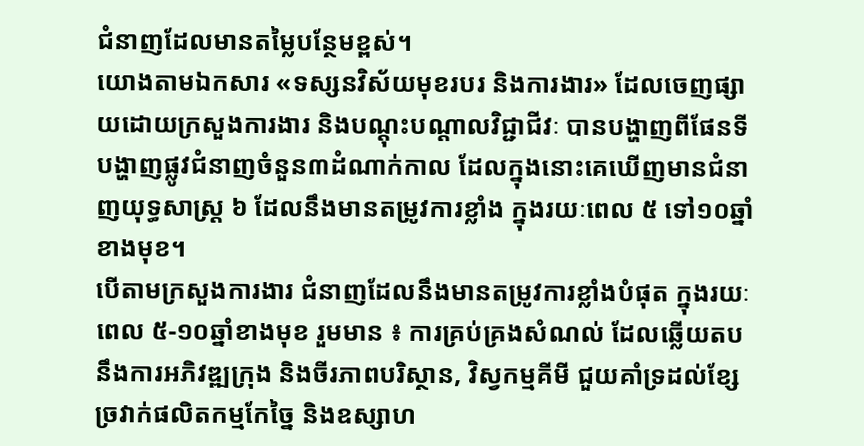ជំនាញដែលមានតម្លៃបន្ថែមខ្ពស់។
យោងតាមឯកសារ «ទស្សនវិស័យមុខរបរ និងការងារ» ដែលចេញផ្សាយដោយក្រសួងការងារ និងបណ្តុះបណ្តាលវិជ្ជាជីវៈ បានបង្ហាញពីផែនទីបង្ហាញផ្លូវជំនាញចំនួន៣ដំណាក់កាល ដែលក្នុងនោះគេឃើញមានជំនាញយុទ្ធសាស្ត្រ ៦ ដែលនឹងមានតម្រូវការខ្លាំង ក្នុងរយៈពេល ៥ ទៅ១០ឆ្នាំខាងមុខ។
បើតាមក្រសួងការងារ ជំនាញដែលនឹងមានតម្រូវការខ្លាំងបំផុត ក្នុងរយៈពេល ៥-១០ឆ្នាំខាងមុខ រួមមាន ៖ ការគ្រប់គ្រងសំណល់ ដែលឆ្លើយតបនឹងការអភិវឌ្ឍក្រុង និងចីរភាពបរិស្ថាន, វិស្វកម្មគីមី ជួយគាំទ្រដល់ខ្សែច្រវាក់ផលិតកម្មកែច្នៃ និងឧស្សាហ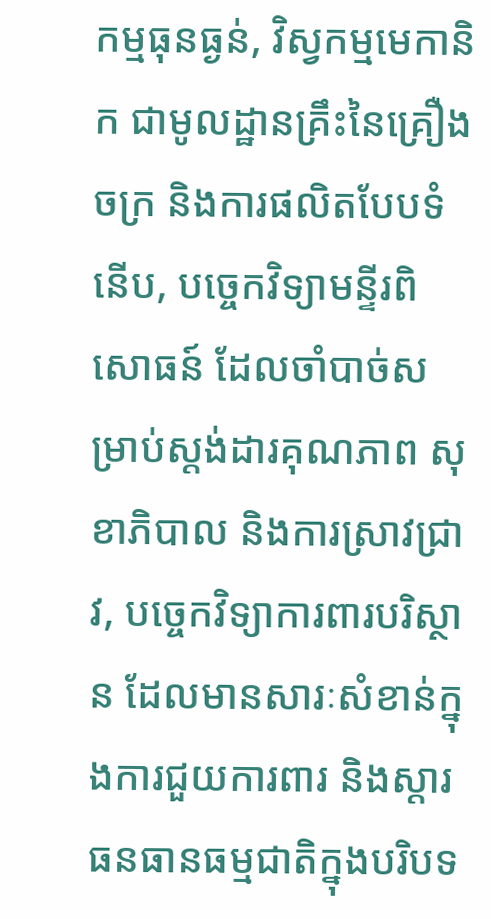កម្មធុនធ្ងន់, វិស្វកម្មមេកានិក ជាមូលដ្ឋានគ្រឹះនៃគ្រឿងចក្រ និងការផលិតបែបទំនើប, បច្ចេកវិទ្យាមន្ទីរពិសោធន៍ ដែលចាំបាច់សម្រាប់ស្តង់ដារគុណភាព សុខាភិបាល និងការស្រាវជ្រាវ, បច្ចេកវិទ្យាការពារបរិស្ថាន ដែលមានសារៈសំខាន់ក្នុងការជួយការពារ និងស្តារធនធានធម្មជាតិក្នុងបរិបទ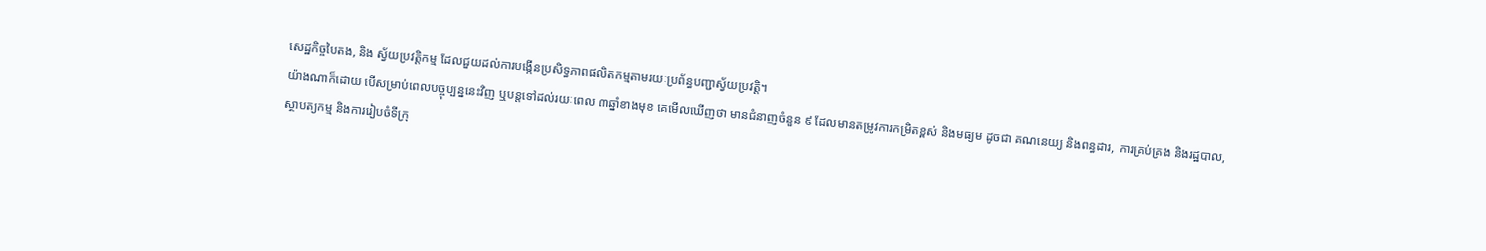សេដ្ឋកិច្ចបៃតង, និង ស្វ័យប្រវត្តិកម្ម ដែលជួយដល់ការបង្កើនប្រសិទ្ធភាពផលិតកម្មតាមរយៈប្រព័ន្ធបញ្ជាស្វ័យប្រវត្តិ។
យ៉ាងណាក៏ដោយ បើសម្រាប់ពេលបច្ចុប្បន្ននេះវិញ ឬបន្តទៅដល់រយៈពេល ៣ឆ្នាំខាងមុខ គេមើលឃើញថា មានជំនាញចំនួន ៩ ដែលមានតម្រូវការកម្រិតខ្ពស់ និងមធ្យម ដូចជា គណនេយ្យ និងពន្ធដារ, ការគ្រប់គ្រង និងរដ្ឋបាល, ស្ថាបត្យកម្ម និងការរៀបចំទីក្រុ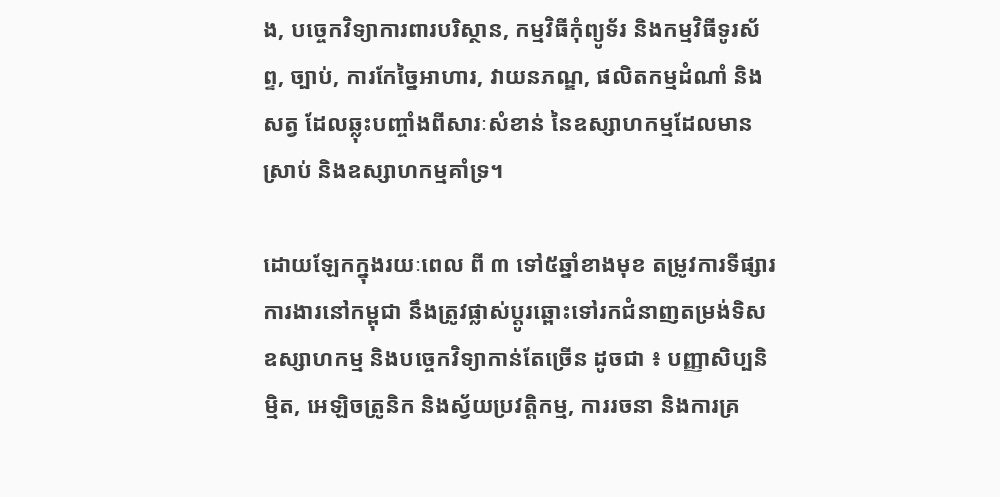ង, បច្ចេកវិទ្យាការពារបរិស្ថាន, កម្មវិធីកុំព្យូទ័រ និងកម្មវិធីទូរស័ព្ទ, ច្បាប់, ការកែច្នៃអាហារ, វាយនភណ្ឌ, ផលិតកម្មដំណាំ និងសត្វ ដែលឆ្លុះបញ្ចាំងពីសារៈសំខាន់ នៃឧស្សាហកម្មដែលមានស្រាប់ និងឧស្សាហកម្មគាំទ្រ។

ដោយឡែកក្នុងរយៈពេល ពី ៣ ទៅ៥ឆ្នាំខាងមុខ តម្រូវការទីផ្សារការងារនៅកម្ពុជា នឹងត្រូវផ្លាស់ប្តូរឆ្ពោះទៅរកជំនាញតម្រង់ទិសឧស្សាហកម្ម និងបច្ចេកវិទ្យាកាន់តែច្រើន ដូចជា ៖ បញ្ញាសិប្បនិម្មិត, អេឡិចត្រូនិក និងស្វ័យប្រវត្តិកម្ម, ការរចនា និងការគ្រ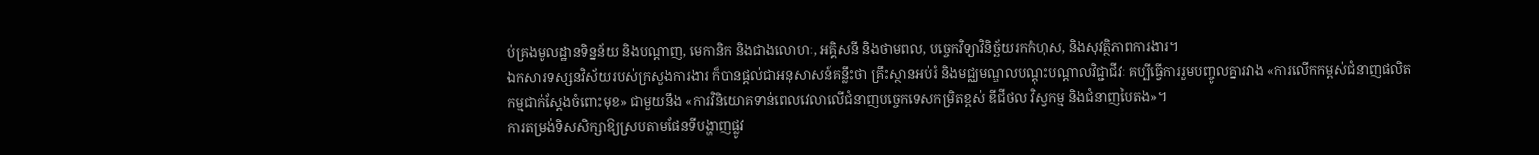ប់គ្រងមូលដ្ឋានទិន្នន័យ និងបណ្តាញ, មេកានិក និងជាងលោហៈ, អគ្គិសនី និងថាមពល, បច្ចេកវិទ្យាវិនិច្ឆ័យរកកំហុស, និងសុវត្ថិភាពការងារ។
ឯកសារទស្សនវិស័យរបស់ក្រសួងការងារ ក៏បានផ្តល់ជាអនុសាសន៍គន្លឹះថា គ្រឹះស្ថានអប់រំ និងមជ្ឈមណ្ឌលបណ្តុះបណ្តាលវិជ្ជាជីវៈ គប្បីធ្វើការរួមបញ្ចូលគ្នារវាង «ការលើកកម្ពស់ជំនាញផលិតកម្មជាក់ស្តែងចំពោះមុខ» ជាមួយនឹង «ការវិនិយោគទាន់ពេលវេលាលើជំនាញបច្ចេកទេសកម្រិតខ្ពស់ ឌីជីថល វិស្វកម្ម និងជំនាញបៃតង»។
ការតម្រង់ទិសសិក្សាឱ្យស្របតាមផែនទីបង្ហាញផ្លូវ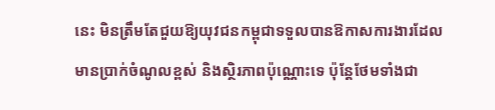នេះ មិនត្រឹមតែជួយឱ្យយុវជនកម្ពុជាទទួលបានឱកាសការងារដែលមានប្រាក់ចំណូលខ្ពស់ និងស្ថិរភាពប៉ុណ្ណោះទេ ប៉ុន្តែថែមទាំងជា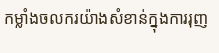កម្លាំងចលករយ៉ាងសំខាន់ក្នុងការរុញ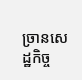ច្រានសេដ្ឋកិច្ច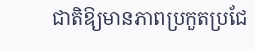ជាតិឱ្យមានភាពប្រកួតប្រជែ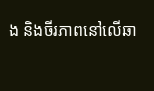ង និងចីរភាពនៅលើឆា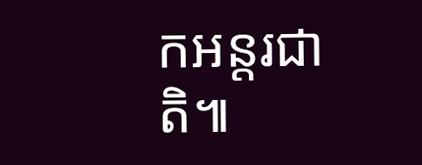កអន្តរជាតិ៕